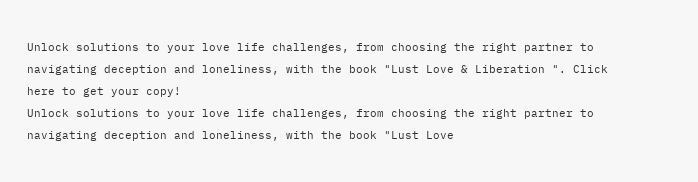Unlock solutions to your love life challenges, from choosing the right partner to navigating deception and loneliness, with the book "Lust Love & Liberation ". Click here to get your copy!
Unlock solutions to your love life challenges, from choosing the right partner to navigating deception and loneliness, with the book "Lust Love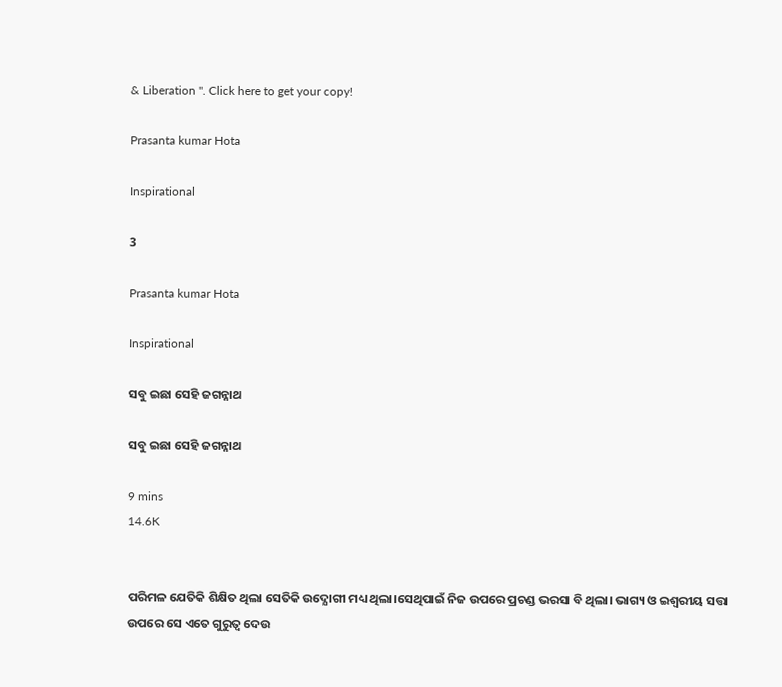& Liberation ". Click here to get your copy!

Prasanta kumar Hota

Inspirational

3

Prasanta kumar Hota

Inspirational

ସବୁ ଇଛା ସେହି ଜଗନ୍ନାଥ

ସବୁ ଇଛା ସେହି ଜଗନ୍ନାଥ

9 mins
14.6K


ପରିମଳ ଯେତିକି ଶିକ୍ଷିତ ଥିଲା ସେତିକି ଉଦ୍ଯୋଗୀ ମଧ୍ୟ ଥିଲା।ସେଥିପାଇଁ ନିଜ ଉପରେ ପ୍ରଚଣ୍ଡ ଭରସା ବି ଥିଲା। ଭାଗ୍ୟ ଓ ଇଶ୍ଵରୀୟ ସତ୍ତା ଉପରେ ସେ ଏତେ ଗୁରୁତ୍ବ ଦେଉ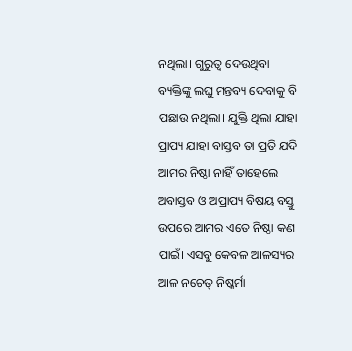ନଥିଲା। ଗୁରୁତ୍ବ ଦେଉଥିବା ବ୍ୟକ୍ତିଙ୍କୁ ଲଘୁ ମନ୍ତବ୍ୟ ଦେବାକୁ ବି ପଛାଉ ନଥିଲା। ଯୁକ୍ତି ଥିଲା ଯାହା ପ୍ରାପ୍ୟ ଯାହା ବାସ୍ତବ ତା ପ୍ରତି ଯଦି ଆମର ନିଷ୍ଠା ନାହିଁ ତାହେଲେ ଅବାସ୍ତବ ଓ ଅପ୍ରାପ୍ୟ ବିଷୟ ବସ୍ତୁ ଉପରେ ଆମର ଏତେ ନିଷ୍ଠା କଣ ପାଇଁ। ଏସବୁ କେବଳ ଆଳସ୍ୟର ଆଳ ନଚେତ୍ ନିଷ୍କର୍ମା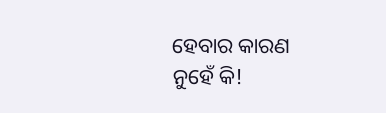ହେବାର କାରଣ ନୁହେଁ କି!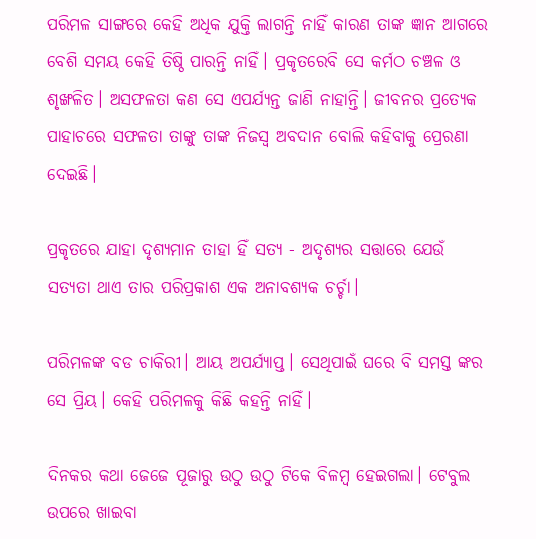ପରିମଳ ସାଙ୍ଗରେ କେହି ଅଧିକ ଯୁକ୍ତି ଲାଗନ୍ତି ନାହିଁ କାରଣ ତାଙ୍କ ଜ୍ଞାନ ଆଗରେ ବେଶି ସମୟ କେହି ତିଷ୍ଠି ପାରନ୍ତି ନାହିଁ। ପ୍ରକୃତରେବି ସେ କର୍ମଠ ଚଞ୍ଚଳ ଓ ଶୃଙ୍ଖଳିତ। ଅସଫଳତା କଣ ସେ ଏପର୍ଯ୍ୟନ୍ତ ଜାଣି ନାହାନ୍ତି। ଜୀବନର ପ୍ରତ୍ୟେକ ପାହାଚରେ ସଫଳତା ତାଙ୍କୁ ତାଙ୍କ ନିଜସ୍ୱ ଅବଦାନ ବୋଲି କହିବାକୁ ପ୍ରେରଣା ଦେଇଛି।

ପ୍ରକୃତରେ ଯାହା ଦୃଶ୍ୟମାନ ତାହା ହିଁ ସତ୍ୟ - ଅଦୃଶ୍ୟର ସତ୍ତାରେ ଯେଉଁ ସତ୍ୟତା ଥାଏ ତାର ପରିପ୍ରକାଶ ଏକ ଅନାବଶ୍ୟକ ଚର୍ଚ୍ଚା।

ପରିମଳଙ୍କ ବଡ ଚାକିରୀ। ଆୟ ଅପର୍ଯ୍ୟାପ୍ତ। ସେଥିପାଇଁ ଘରେ ବି ସମସ୍ତ ଙ୍କର ସେ ପ୍ରିୟ। କେହି ପରିମଳକୁ କିଛି କହନ୍ତି ନାହିଁ।

ଦିନକର କଥା ଜେଜେ ପୂଜାରୁ ଉଠୁ ଉଠୁ ଟିକେ ବିଳମ୍ବ ହେଇଗଲା। ଟେବୁଲ ଉପରେ ଖାଇବା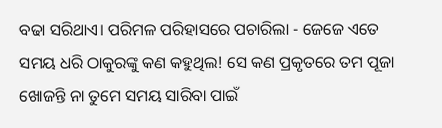ବଢା ସରିଥାଏ। ପରିମଳ ପରିହାସରେ ପଚାରିଲା - ଜେଜେ ଏତେ ସମୟ ଧରି ଠାକୁରଙ୍କୁ କଣ କହୁଥିଲ! ସେ କଣ ପ୍ରକୃତରେ ତମ ପୂଜା ଖୋଜନ୍ତି ନା ତୁମେ ସମୟ ସାରିବା ପାଇଁ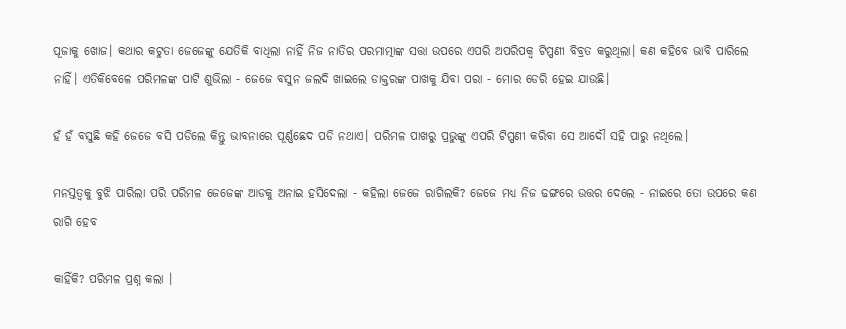ପୂଜାକୁ ଖୋଜ। କଥାର କଟୁତା ଜେଜେଙ୍କୁ ଯେତିକି ବାଧିଲା ନାହିଁ ନିଜ ନାତିର ପରମାତ୍ମାଙ୍କ ସତ୍ତା ଉପରେ ଏପରି ଅପରିପକ୍ଵ ଟିପ୍ପଣୀ ବିବ୍ରତ କରୁଥିଲା। କଣ କହିବେ ଭାବି ପାରିଲେ ନାହିଁ। ଏତିକିବେଳେ ପରିମଳଙ୍କ ପାଟି ଶୁଭିଲା - ଜେଜେ ବସୁନ ଜଲଦି ଖାଇଲେ ଡାକ୍ତରଙ୍କ ପାଖକୁ ଯିବା ପରା - ମୋର ଡେରି ହେଇ ଯାଉଛି।

ହଁ ହଁ ବସୁଛି କହି ଜେଜେ ବସି ପଡିଲେ କିନ୍ତୁ ଭାବନାରେ ପୂର୍ଣ୍ଣଛେଦ ପଡି ନଥାଏ। ପରିମଳ ପାଖରୁ ପ୍ରଭୁଙ୍କୁ ଏପରି ଟିପ୍ପଣୀ କରିବା ସେ ଆଦୌ ସହି ପାରୁ ନଥିଲେ।

ମନସ୍ତତ୍ଵକୁ ବୁଝି ପାରିଲା ପରି ପରିମଳ ଜେଜେଙ୍କ ଆଡକୁ ଅନାଇ ହସିଦେଲା - କହିଲା ଜେଜେ ରାଗିଲକି? ଜେଜେ ମଧ୍ୟ ନିଜ ଢଙ୍ଗରେ ଉତ୍ତର ଦେଲେ - ନାଇରେ ତୋ ଉପରେ କଣ ରାଗି ହେବ

କାହିଁକି? ପରିମଳ ପ୍ରଶ୍ନ କଲା ।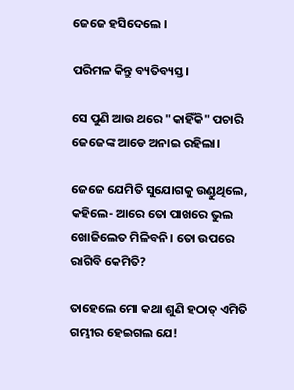ଜେଜେ ହସିଦେଲେ ।

ପରିମଳ କିନ୍ତୁ ବ୍ୟତିବ୍ୟସ୍ତ।

ସେ ପୁଣି ଆଉ ଥରେ "କାହିଁକି" ପଚାରି ଜେଜେଙ୍କ ଆଡେ ଅନାଇ ରହିଲା।

ଜେଜେ ଯେମିତି ସୁଯୋଗକୁ ଉଣ୍ଡୁଥିଲେ, କହିଲେ- ଆରେ ତୋ ପାଖରେ ଭୁଲ ଖୋଜିଲେତ ମିଳିବନି। ତୋ ଉପରେ ରାଗିବି କେମିତି?

ତାହେଲେ ମୋ କଥା ଶୁଣି ହଠାତ୍ ଏମିତି ଗମ୍ଭୀର ହେଇଗଲ ଯେ!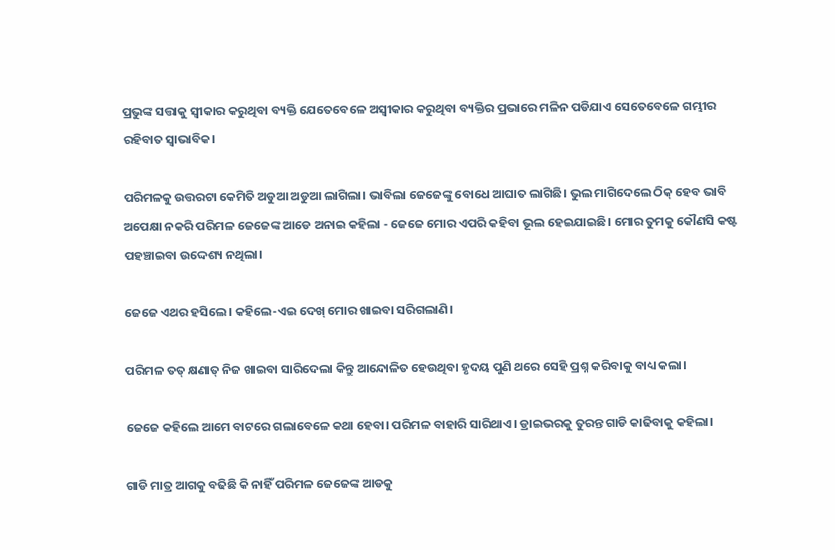ପ୍ରଭୁଙ୍କ ସତ୍ତାକୁ ସ୍ଵୀକାର କରୁଥିବା ବ୍ୟକ୍ତି ଯେତେବେଳେ ଅସ୍ଵୀକାର କରୁଥିବା ବ୍ୟକ୍ତିର ପ୍ରଭାରେ ମଳିନ ପଡିଯାଏ ସେତେବେଳେ ଗମ୍ଭୀର ରହିବାତ ସ୍ଵାଭାବିକ।

ପରିମଳକୁ ଉତ୍ତରଟା କେମିତି ଅଡୁଆ ଅଡୁଆ ଲାଗିଲା। ଭାବିଲା ଜେଜେଙ୍କୁ ବୋଧେ ଆଘାତ ଲାଗିଛି। ଭୁଲ ମାଗିଦେଲେ ଠିକ୍ ହେବ ଭାବି ଅପେକ୍ଷା ନକରି ପରିମଳ ଜେଜେଙ୍କ ଆଡେ ଅନାଇ କହିଲା - ଜେଜେ ମୋର ଏପରି କହିବା ଭୂଲ ହେଇଯାଇଛି। ମୋର ତୁମକୁ କୌଣସି କଷ୍ଟ ପହଞ୍ଚାଇବା ଉଦ୍ଦେଶ୍ୟ ନଥିଲା।

ଜେଜେ ଏଥର ହସିଲେ। କହିଲେ-ଏଇ ଦେଖ୍ ମୋର ଖାଇବା ସରିଗଲାଣି।

ପରିମଳ ତତ୍ କ୍ଷଣାତ୍ ନିଜ ଖାଇବା ସାରିଦେଲା କିନ୍ତୁ ଆନ୍ଦୋଳିତ ହେଉଥିବା ହୃଦୟ ପୁଣି ଥରେ ସେହି ପ୍ରଶ୍ନ କରିବାକୁ ବାଧ୍ୟ କଲା।

ଜେଜେ କହିଲେ ଆମେ ବାଟରେ ଗଲାବେଳେ କଥା ହେବା। ପରିମଳ ବାହାରି ସାରିଥାଏ। ଡ୍ରାଇଭରକୁ ତୁରନ୍ତ ଗାଡି କାଢିବାକୁ କହିଲା।

ଗାଡି ମାତ୍ର ଆଗକୁ ବଢିଛି କି ନାହିଁ ପରିମଳ ଜେଜେଙ୍କ ଆଡକୁ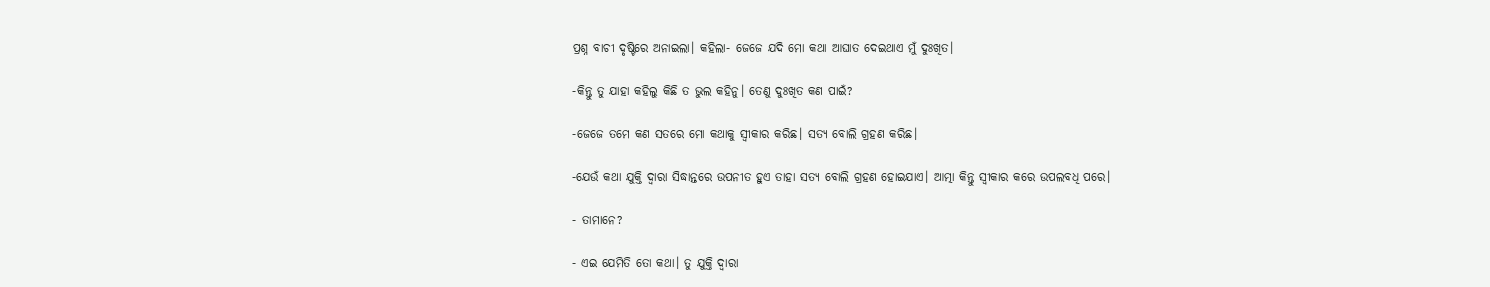ପ୍ରଶ୍ନ ବାଚୀ ଦୃଷ୍ଟିରେ ଅନାଇଲା। କହିଲା- ଜେଜେ ଯଦି ମୋ କଥା ଆଘାତ ଦେଇଥାଏ ମୁଁ ଦୁଃଖିତ।

-କିନ୍ତୁ ତୁ ଯାହା କହିଲୁ କିଛି ତ ଭୁଲ କହିନୁ। ତେଣୁ ଦୁଃଖିତ କଣ ପାଇଁ?

-ଜେଜେ ତମେ କଣ ସତରେ ମୋ କଥାକୁ ସ୍ଵୀକାର କରିଛ। ସତ୍ୟ ବୋଲି ଗ୍ରହଣ କରିଛ।

-ଯେଉଁ କଥା ଯୁକ୍ତି ଦ୍ୱାରା ସିଦ୍ଧାନ୍ତରେ ଉପନୀତ ହୁଏ ତାହା ସତ୍ୟ ବୋଲି ଗ୍ରହଣ ହୋଇଯାଏ। ଆତ୍ମା କିନ୍ତୁ ସ୍ଵୀକାର କରେ ଉପଲବଧି ପରେ।

- ତାମାନେ?

- ଏଇ ଯେମିତି ତୋ କଥା। ତୁ ଯୁକ୍ତି ଦ୍ୱାରା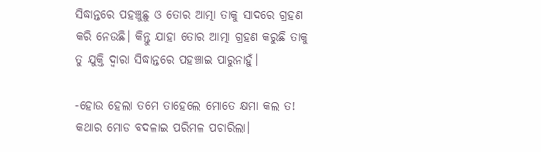ସିଦ୍ଧାନ୍ତରେ ପହଞ୍ଚୁଛୁ ଓ ତୋର ଆତ୍ମା ତାକୁ ସାଦରେ ଗ୍ରହଣ କରି ନେଉଛି। କିନ୍ତୁ ଯାହା ତୋର ଆତ୍ମା ଗ୍ରହଣ କରୁଛି ତାକୁ ତୁ ଯୁକ୍ତି ଦ୍ୱାରା ସିଦ୍ଧାନ୍ତରେ ପହଞ୍ଚାଇ ପାରୁନାହୁଁ।

-ହୋଉ ହେଲା ତମେ ତାହେଲେ ମୋତେ କ୍ଷମା କଲ ତ! କଥାର ମୋଡ ବଦଳାଇ ପରିମଳ ପଚାରିଲା।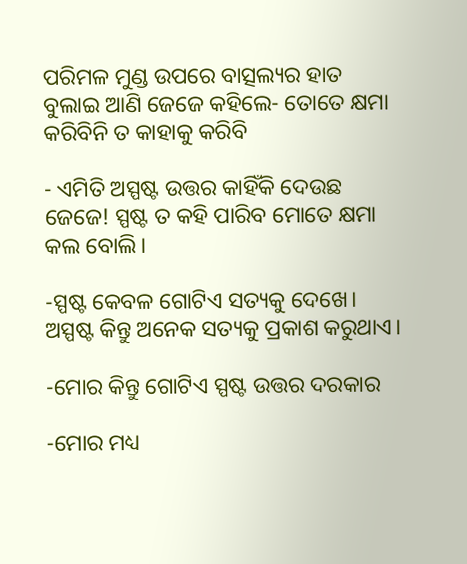ପରିମଳ ମୁଣ୍ଡ ଉପରେ ବାତ୍ସଲ୍ୟର ହାତ ବୁଲାଇ ଆଣି ଜେଜେ କହିଲେ- ତୋତେ କ୍ଷମା କରିବିନି ତ କାହାକୁ କରିବି

- ଏମିତି ଅସ୍ପଷ୍ଟ ଉତ୍ତର କାହିଁକି ଦେଉଛ ଜେଜେ! ସ୍ପଷ୍ଟ ତ କହି ପାରିବ ମୋତେ କ୍ଷମା କଲ ବୋଲି।

-ସ୍ପଷ୍ଟ କେବଳ ଗୋଟିଏ ସତ୍ୟକୁ ଦେଖେ। ଅସ୍ପଷ୍ଟ କିନ୍ତୁ ଅନେକ ସତ୍ୟକୁ ପ୍ରକାଶ କରୁଥାଏ।

-ମୋର କିନ୍ତୁ ଗୋଟିଏ ସ୍ପଷ୍ଟ ଉତ୍ତର ଦରକାର

-ମୋର ମଧ୍ୟ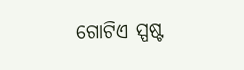ଗୋଟିଏ ସ୍ପଷ୍ଟ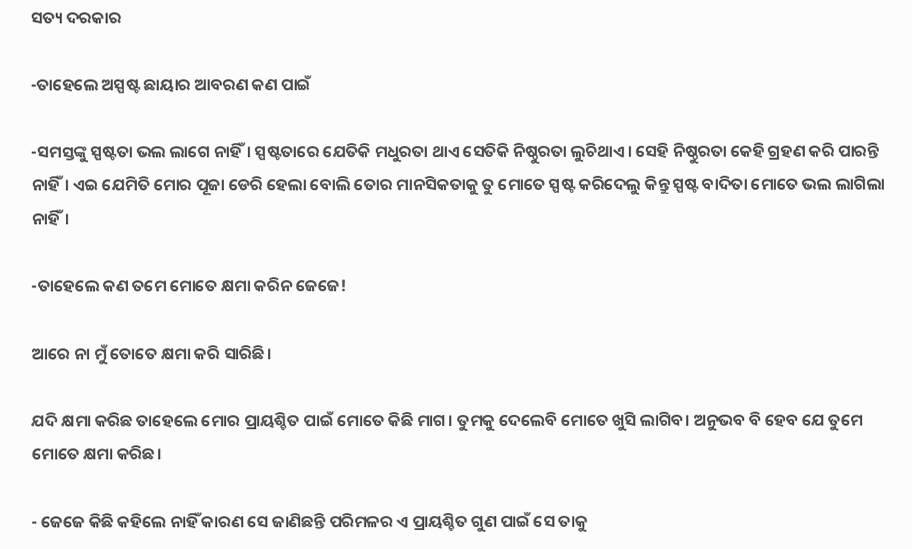ସତ୍ୟ ଦରକାର

-ତାହେଲେ ଅସ୍ପଷ୍ଟ ଛାୟାର ଆବରଣ କଣ ପାଇଁ

-ସମସ୍ତଙ୍କୁ ସ୍ପଷ୍ଟତା ଭଲ ଲାଗେ ନାହିଁ। ସ୍ପଷ୍ଟତାରେ ଯେତିକି ମଧୁରତା ଥାଏ ସେତିକି ନିଷ୍ଠୁରତା ଲୁଚିଥାଏ। ସେହି ନିଷ୍ଠୁରତା କେହି ଗ୍ରହଣ କରି ପାରନ୍ତି ନାହିଁ। ଏଇ ଯେମିତି ମୋର ପୂଜା ଡେରି ହେଲା ବୋଲି ତୋର ମାନସିକତାକୁ ତୁ ମୋତେ ସ୍ପଷ୍ଟ କରିଦେଲୁ କିନ୍ତୁ ସ୍ପଷ୍ଟ ବାଦିତା ମୋତେ ଭଲ ଲାଗିଲା ନାହିଁ।

-ତାହେଲେ କଣ ତମେ ମୋତେ କ୍ଷମା କରିନ ଜେଜେ!

ଆରେ ନା ମୁଁ ତୋତେ କ୍ଷମା କରି ସାରିଛି।

ଯଦି କ୍ଷମା କରିଛ ତାହେଲେ ମୋର ପ୍ରାୟଶ୍ଚିତ ପାଇଁ ମୋତେ କିଛି ମାଗ। ତୁମକୁ ଦେଲେବି ମୋତେ ଖୁସି ଲାଗିବ। ଅନୁଭବ ବି ହେବ ଯେ ତୁମେ ମୋତେ କ୍ଷମା କରିଛ।

- ଜେଜେ କିଛି କହିଲେ ନାହିଁ କାରଣ ସେ ଜାଣିଛନ୍ତି ପରିମଳର ଏ ପ୍ରାୟଶ୍ଚିତ ଗୁଣ ପାଇଁ ସେ ତାକୁ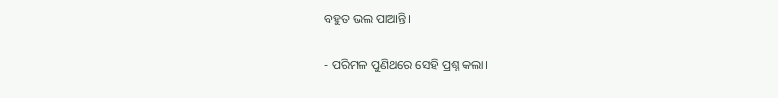ବହୁତ ଭଲ ପାଆନ୍ତି।

- ପରିମଳ ପୁଣିଥରେ ସେହି ପ୍ରଶ୍ନ କଲା।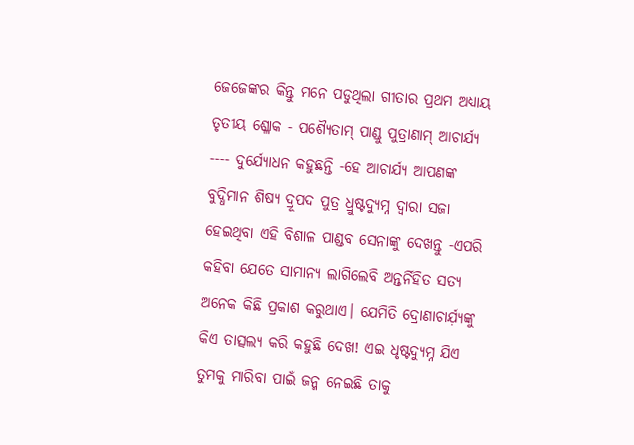ଜେଜେଙ୍କର କିନ୍ତୁ ମନେ ପଡୁଥିଲା ଗୀତାର ପ୍ରଥମ ଅଧ୍ୟାୟ ତୃତୀୟ ଶ୍ଳୋକ - ପଶ୍ୟୈତାମ୍ ପାଣ୍ଡୁ ପୁତ୍ରାଣାମ୍ ଆଚାର୍ଯ୍ୟ ---- ଦୁର୍ଯ୍ୟୋଧନ କହୁଛନ୍ତି -ହେ ଆଚାର୍ଯ୍ୟ ଆପଣଙ୍କ ବୁଦ୍ଧିମାନ ଶିଷ୍ୟ ଦ୍ରୂପଦ ପୁତ୍ର ଧ୍ରୁଷ୍ଟଦ୍ୟୁମ୍ନ ଦ୍ଵାରା ସଜା ହେଇଥିବା ଏହି ବିଶାଳ ପାଣ୍ଡବ ସେନାଙ୍କୁ ଦେଖନ୍ତୁ -ଏପରି କହିବା ଯେତେ ସାମାନ୍ୟ ଲାଗିଲେବି ଅନ୍ତର୍ନିହିତ ସତ୍ୟ ଅନେକ କିଛି ପ୍ରକାଶ କରୁଥାଏ। ଯେମିତି ଦ୍ରୋଣାଚାର୍ଯ଼୍ୟଙ୍କୁ କିଏ ତାତ୍ସଲ୍ୟ କରି କହୁଛି ଦେଖ! ଏଇ ଧୃଷ୍ଟଦ୍ୟୁମ୍ନ ଯିଏ ତୁମକୁ ମାରିବା ପାଇଁ ଜନ୍ମ ନେଇଛି ତାକୁ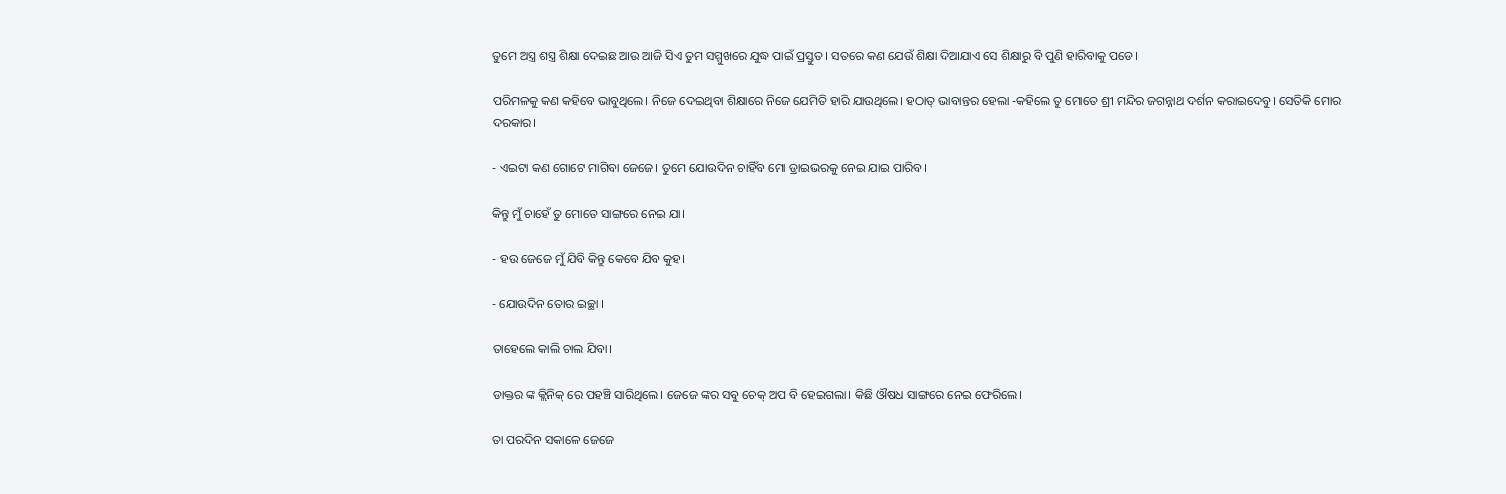ତୁମେ ଅସ୍ତ୍ର ଶସ୍ତ୍ର ଶିକ୍ଷା ଦେଇଛ ଆଉ ଆଜି ସିଏ ତୁମ ସମ୍ମୁଖରେ ଯୁଦ୍ଧ ପାଇଁ ପ୍ରସ୍ତୁତ। ସତରେ କଣ ଯେଉଁ ଶିକ୍ଷା ଦିଆଯାଏ ସେ ଶିକ୍ଷାରୁ ବି ପୁଣି ହାରିବାକୁ ପଡେ।

ପରିମଳକୁ କଣ କହିବେ ଭାବୁଥିଲେ। ନିଜେ ଦେଇଥିବା ଶିକ୍ଷାରେ ନିଜେ ଯେମିତି ହାରି ଯାଉଥିଲେ। ହଠାତ୍ ଭାବାନ୍ତର ହେଲା -କହିଲେ ତୁ ମୋତେ ଶ୍ରୀ ମନ୍ଦିର ଜଗନ୍ନାଥ ଦର୍ଶନ କରାଇଦେବୁ। ସେତିକି ମୋର ଦରକାର।

- ଏଇଟା କଣ ଗୋଟେ ମାଗିବା ଜେଜେ। ତୁମେ ଯୋଉଦିନ ଚାହିଁବ ମୋ ଡ୍ରାଇଭରକୁ ନେଇ ଯାଇ ପାରିବ।

କିନ୍ତୁ ମୁଁ ଚାହେଁ ତୁ ମୋତେ ସାଙ୍ଗରେ ନେଇ ଯା।

- ହଉ ଜେଜେ ମୁଁ ଯିବି କିନ୍ତୁ କେବେ ଯିବ କୁହ।

- ଯୋଉଦିନ ତୋର ଇଚ୍ଛା ।

ତାହେଲେ କାଲି ଚାଲ ଯିବା।

ଡାକ୍ତର ଙ୍କ କ୍ଲିନିକ୍ ରେ ପହଞ୍ଚି ସାରିଥିଲେ। ଜେଜେ ଙ୍କର ସବୁ ଚେକ୍ ଅପ ବି ହେଇଗଲା। କିଛି ଔଷଧ ସାଙ୍ଗରେ ନେଇ ଫେରିଲେ।

ତା ପରଦିନ ସକାଳେ ଜେଜେ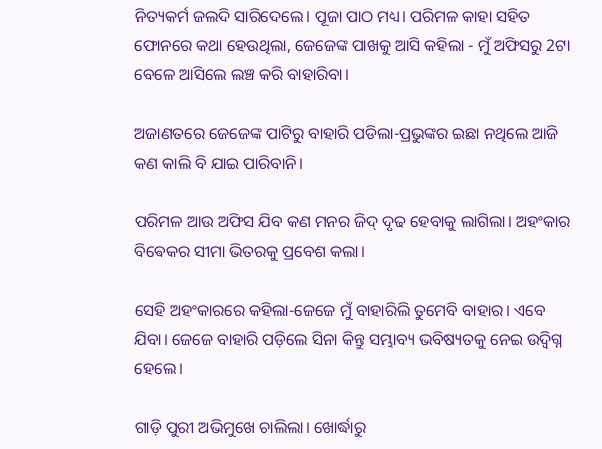ନିତ୍ୟକର୍ମ ଜଲଦି ସାରିଦେଲେ। ପୂଜା ପାଠ ମଧ୍ୟ। ପରିମଳ କାହା ସହିତ ଫୋନରେ କଥା ହେଉଥିଲା, ଜେଜେଙ୍କ ପାଖକୁ ଆସି କହିଲା - ମୁଁ ଅଫିସରୁ 2ଟା ବେଳେ ଆସିଲେ ଲଞ୍ଚ କରି ବାହାରିବା।

ଅଜାଣତରେ ଜେଜେଙ୍କ ପାଟିରୁ ବାହାରି ପଡିଲା-ପ୍ରଭୁଙ୍କର ଇଛା ନଥିଲେ ଆଜି କଣ କାଲି ବି ଯାଇ ପାରିବାନି।

ପରିମଳ ଆଉ ଅଫିସ ଯିବ କଣ ମନର ଜିଦ୍ ଦୃଢ ହେବାକୁ ଲାଗିଲା। ଅହଂକାର ବିଵେକର ସୀମା ଭିତରକୁ ପ୍ରବେଶ କଲା।

ସେହି ଅହଂକାରରେ କହିଲା-ଜେଜେ ମୁଁ ବାହାରିଲି ତୁମେବି ବାହାର। ଏବେ ଯିବା। ଜେଜେ ବାହାରି ପଡ଼ିଲେ ସିନା କିନ୍ତୁ ସମ୍ଭାବ୍ୟ ଭବିଷ୍ୟତକୁ ନେଇ ଉଦ୍ବିଗ୍ନ ହେଲେ।

ଗାଡ଼ି ପୁରୀ ଅଭିମୁଖେ ଚାଲିଲା। ଖୋର୍ଦ୍ଧାରୁ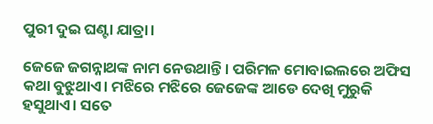ପୁରୀ ଦୁଇ ଘଣ୍ଟା ଯାତ୍ରା।

ଜେଜେ ଜଗନ୍ନାଥଙ୍କ ନାମ ନେଉଥାନ୍ତି। ପରିମଳ ମୋବାଇଲରେ ଅଫିସ କଥା ବୁଝୁଥାଏ। ମଝିରେ ମଝିରେ ଜେଜେଙ୍କ ଆଡେ ଦେଖି ମୁରୁକି ହସୁଥାଏ। ସତେ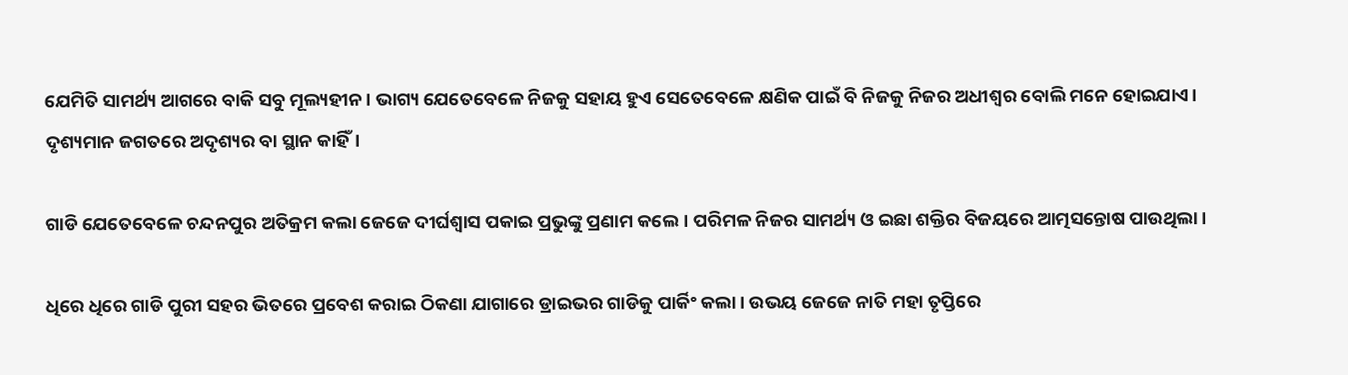ଯେମିତି ସାମର୍ଥ୍ୟ ଆଗରେ ବାକି ସବୁ ମୂଲ୍ୟହୀନ। ଭାଗ୍ୟ ଯେତେବେଳେ ନିଜକୁ ସହାୟ ହୁଏ ସେତେବେଳେ କ୍ଷଣିକ ପାଇଁ ବି ନିଜକୁ ନିଜର ଅଧୀଶ୍ବର ବୋଲି ମନେ ହୋଇଯାଏ। ଦୃଶ୍ୟମାନ ଜଗତରେ ଅଦୃଶ୍ୟର ବା ସ୍ଥାନ କାହିଁ।

ଗାଡି ଯେତେବେଳେ ଚନ୍ଦନପୁର ଅତିକ୍ରମ କଲା ଜେଜେ ଦୀର୍ଘଶ୍ବାସ ପକାଇ ପ୍ରଭୁଙ୍କୁ ପ୍ରଣାମ କଲେ। ପରିମଳ ନିଜର ସାମର୍ଥ୍ୟ ଓ ଇଛା ଶକ୍ତିର ବିଜୟରେ ଆତ୍ମସନ୍ତୋଷ ପାଉଥିଲା।

ଧିରେ ଧିରେ ଗାଡି ପୁରୀ ସହର ଭିତରେ ପ୍ରବେଶ କରାଇ ଠିକଣା ଯାଗାରେ ଡ୍ରାଇଭର ଗାଡିକୁ ପାର୍କିଂ କଲା। ଉଭୟ ଜେଜେ ନାତି ମହା ତୃପ୍ତିରେ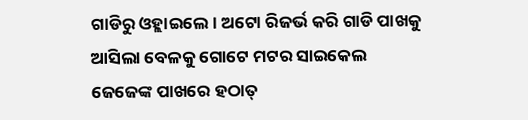ଗାଡିରୁ ଓହ୍ଲାଇଲେ। ଅଟୋ ରିଜର୍ଭ କରି ଗାଡି ପାଖକୁ ଆସିଲା ବେଳକୁ ଗୋଟେ ମଟର ସାଇକେଲ ଜେଜେଙ୍କ ପାଖରେ ହଠାତ୍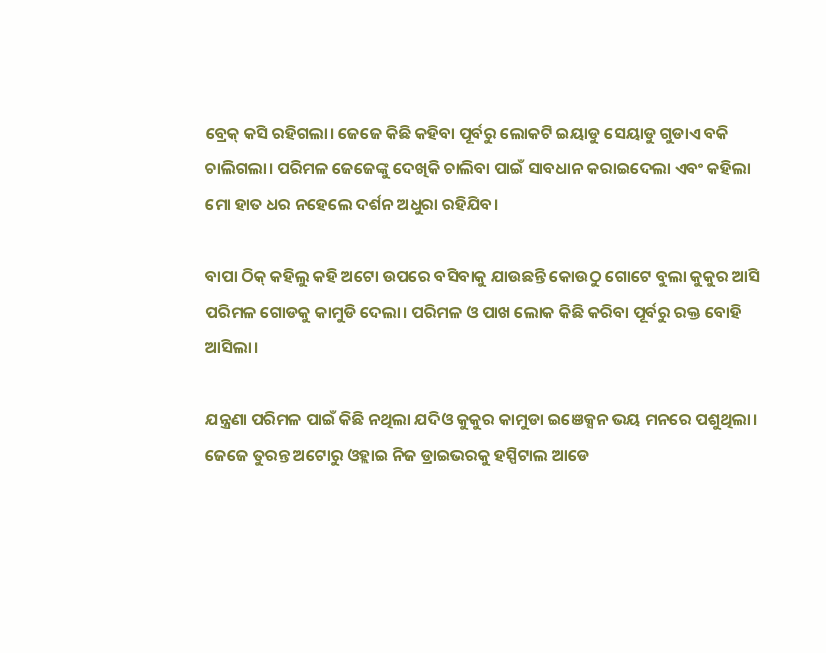ବ୍ରେକ୍ କସି ରହିଗଲା। ଜେଜେ କିଛି କହିବା ପୂର୍ବରୁ ଲୋକଟି ଇୟାଡୁ ସେୟାଡୁ ଗୁଡାଏ ବକି ଚାଲିଗଲା। ପରିମଳ ଜେଜେଙ୍କୁ ଦେଖିକି ଚାଲିବା ପାଇଁ ସାବଧାନ କରାଇଦେଲା ଏବଂ କହିଲା ମୋ ହାତ ଧର ନହେଲେ ଦର୍ଶନ ଅଧୁରା ରହିଯିବ।

ବାପା ଠିକ୍ କହିଲୁ କହି ଅଟୋ ଉପରେ ବସିବାକୁ ଯାଉଛନ୍ତି କୋଉଠୁ ଗୋଟେ ବୁଲା କୁକୁର ଆସି ପରିମଳ ଗୋଡକୁ କାମୁଡି ଦେଲା। ପରିମଳ ଓ ପାଖ ଲୋକ କିଛି କରିବା ପୂର୍ବରୁ ରକ୍ତ ବୋହି ଆସିଲା।

ଯନ୍ତ୍ରଣା ପରିମଳ ପାଇଁ କିଛି ନଥିଲା ଯଦିଓ କୁକୁର କାମୁଡା ଇଞେକ୍ସନ ଭୟ ମନରେ ପଶୁଥିଲା। ଜେଜେ ତୁରନ୍ତ ଅଟୋରୁ ଓହ୍ଲାଇ ନିଜ ଡ୍ରାଇଭରକୁ ହସ୍ପିଟାଲ ଆଡେ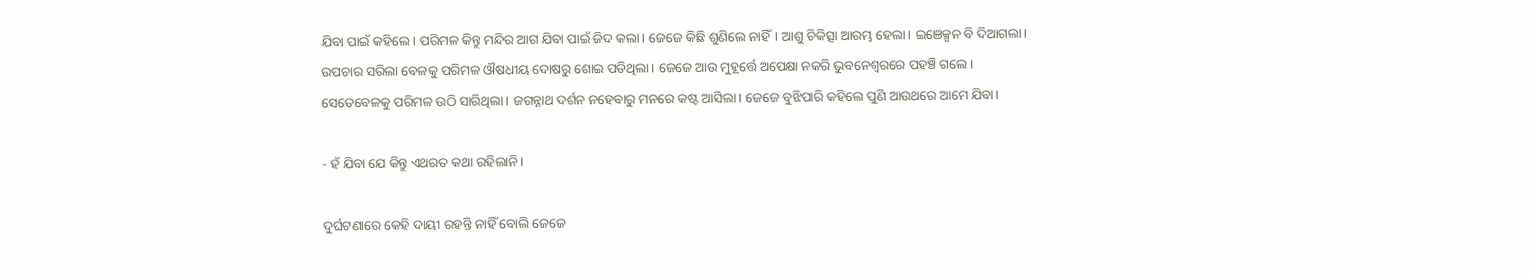ଯିବା ପାଇଁ କହିଲେ। ପରିମଳ କିନ୍ତୁ ମନ୍ଦିର ଆଗ ଯିବା ପାଇଁ ଜିଦ କଲା। ଜେଜେ କିଛି ଶୁଣିଲେ ନାହିଁ। ଆଶୁ ଚିକିତ୍ସା ଆରମ୍ଭ ହେଲା। ଇଞେକ୍ସନ ବି ଦିଆଗଲା। ଉପଚାର ସରିଲା ବେଳକୁ ପରିମଳ ଔଷଧୀୟ ଦୋଷରୁ ଶୋଇ ପଡିଥିଲା। ଜେଜେ ଆଉ ମୁହୂର୍ତ୍ତେ ଅପେକ୍ଷା ନକରି ଭୁବନେଶ୍ବରରେ ପହଞ୍ଚି ଗଲେ। ସେତେବେଳକୁ ପରିମଳ ଉଠି ସାରିଥିଲା। ଜଗନ୍ନାଥ ଦର୍ଶନ ନହେବାରୁ ମନରେ କଷ୍ଟ ଆସିଲା। ଜେଜେ ବୁଝିପାରି କହିଲେ ପୁଣି ଆଉଥରେ ଆମେ ଯିବା।

- ହଁ ଯିବା ଯେ କିନ୍ତୁ ଏଥରତ କଥା ରହିଲାନି।

ଦୁର୍ଘଟଣାରେ କେହି ଦାୟୀ ରହନ୍ତି ନାହିଁ ବୋଲି ଜେଜେ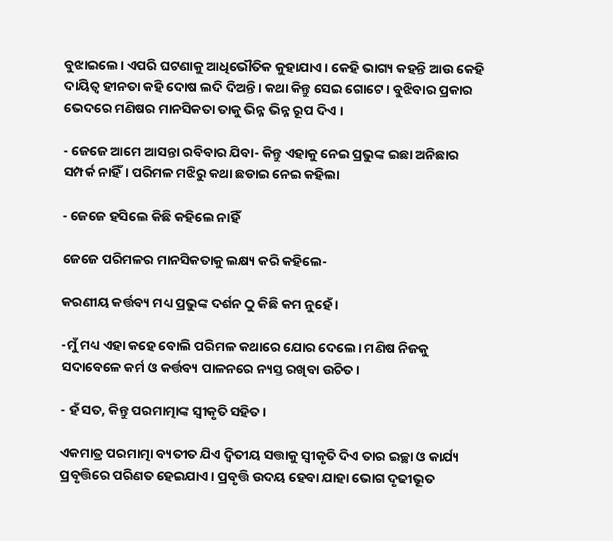ବୁଝାଇଲେ। ଏପରି ଘଟଣାକୁ ଆଧିଭୌତିକ କୁହାଯାଏ। କେହି ଭାଗ୍ୟ କହନ୍ତି ଆଉ କେହି ଦାୟିତ୍ବ ହୀନତା କହି ଦୋଷ ଲଦି ଦିଅନ୍ତି। କଥା କିନ୍ତୁ ସେଇ ଗୋଟେ। ବୁଝିବାର ପ୍ରକାର ଭେଦରେ ମଣିଷର ମାନସିକତା ତାକୁ ଭିନ୍ନ ଭିନ୍ନ ରୂପ ଦିଏ ।

- ଜେଜେ ଆମେ ଆସନ୍ତା ରବିବାର ଯିବା- କିନ୍ତୁ ଏହାକୁ ନେଇ ପ୍ରଭୁଙ୍କ ଇଛା ଅନିଛାର ସମ୍ପର୍କ ନାହିଁ। ପରିମଳ ମଝିରୁ କଥା ଛଡାଇ ନେଇ କହିଲା

- ଜେଜେ ହସିଲେ କିଛି କହିଲେ ନାହିଁ

ଜେଜେ ପରିମଳର ମାନସିକତାକୁ ଲକ୍ଷ୍ୟ କରି କହିଲେ-

କରଣୀୟ କର୍ତ୍ତବ୍ୟ ମଧ୍ୟ ପ୍ରଭୁଙ୍କ ଦର୍ଶନ ଠୁ କିଛି କମ ନୁହେଁ ।

-ମୁଁ ମଧ୍ୟ ଏହା କହେ ବୋଲି ପରିମଳ କଥାରେ ଯୋର ଦେଲେ। ମଣିଷ ନିଜକୁ ସଦାବେଳେ କର୍ମ ଓ କର୍ତ୍ତବ୍ୟ ପାଳନରେ ନ୍ୟସ୍ତ ରଖିବା ଉଚିତ।

- ହଁ ସତ, କିନ୍ତୁ ପରମାତ୍ମାଙ୍କ ସ୍ଵୀକୃତି ସହିତ।

ଏକମାତ୍ର ପରମାତ୍ମା ବ୍ୟତୀତ ଯିଏ ଦ୍ଵିତୀୟ ସତ୍ତାକୁ ସ୍ଵୀକୃତି ଦିଏ ତାର ଇଚ୍ଛା ଓ କାର୍ଯ୍ୟ ପ୍ରବୃତ୍ତିରେ ପରିଣତ ହେଇଯାଏ। ପ୍ରବୃତ୍ତି ଉଦୟ ହେବା ଯାହା ଭୋଗ ଦୃଢୀଭୂତ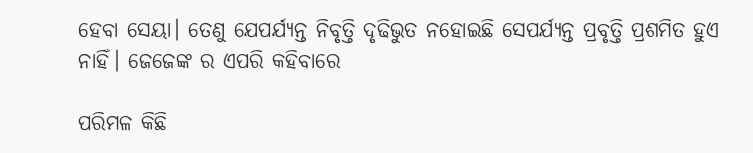ହେବା ସେୟା। ତେଣୁ ଯେପର୍ଯ୍ୟନ୍ତ ନିବୃତ୍ତି ଦୃଢିଭୁତ ନହୋଇଛି ସେପର୍ଯ୍ୟନ୍ତ ପ୍ରବୃତ୍ତି ପ୍ରଶମିତ ହୁଏ ନାହିଁ। ଜେଜେଙ୍କ ର ଏପରି କହିବାରେ

ପରିମଳ କିଛି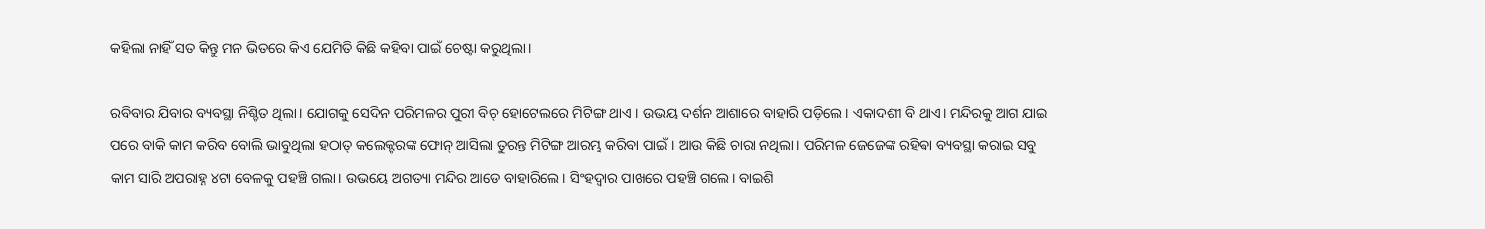କହିଲା ନାହିଁ ସତ କିନ୍ତୁ ମନ ଭିତରେ କିଏ ଯେମିତି କିଛି କହିବା ପାଇଁ ଚେଷ୍ଟା କରୁଥିଲା।

ରବିବାର ଯିବାର ବ୍ୟବସ୍ଥା ନିଶ୍ଚିତ ଥିଲା। ଯୋଗକୁ ସେଦିନ ପରିମଳର ପୁରୀ ବିଚ୍ ହୋଟେଲରେ ମିଟିଙ୍ଗ ଥାଏ । ଉଭୟ ଦର୍ଶନ ଆଶାରେ ବାହାରି ପଡ଼ିଲେ। ଏକାଦଶୀ ବି ଥାଏ। ମନ୍ଦିରକୁ ଆଗ ଯାଇ ପରେ ବାକି କାମ କରିବ ବୋଲି ଭାବୁଥିଲା ହଠାତ୍ କଲେକ୍ଟରଙ୍କ ଫୋନ୍ ଆସିଲା ତୁରନ୍ତ ମିଟିଙ୍ଗ ଆରମ୍ଭ କରିବା ପାଇଁ। ଆଉ କିଛି ଚାରା ନଥିଲା। ପରିମଳ ଜେଜେଙ୍କ ରହିଵା ବ୍ୟବସ୍ଥା କରାଇ ସବୁ କାମ ସାରି ଅପରାହ୍ନ ୪ଟା ବେଳକୁ ପହଞ୍ଚି ଗଲା। ଉଭୟେ ଅଗତ୍ୟା ମନ୍ଦିର ଆଡେ ବାହାରିଲେ। ସିଂହଦ୍ଵାର ପାଖରେ ପହଞ୍ଚି ଗଲେ। ବାଇଶି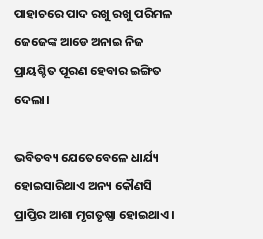ପାହାଚରେ ପାଦ ରଖୁ ରଖୁ ପରିମଳ ଜେଜେଙ୍କ ଆଡେ ଅନାଇ ନିଜ ପ୍ରାୟଶ୍ଚିତ ପୂରଣ ହେବାର ଇଙ୍ଗିତ ଦେଲା।

ଭବିତବ୍ୟ ଯେତେବେଳେ ଧାର୍ଯ୍ୟ ହୋଇସାରିଥାଏ ଅନ୍ୟ କୌଣସି ପ୍ରାପ୍ତିର ଆଶା ମୃଗତୃଷ୍ଣା ହୋଇଥାଏ।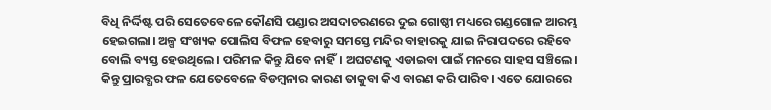ବିଧି ନିର୍ଦ୍ଦିଷ୍ଟ ପରି ସେତେବେଳେ କୌଣସି ପଣ୍ଡାର ଅସଦାଚରଣରେ ଦୁଇ ଗୋଷ୍ଠୀ ମଧ୍ୟରେ ଗଣ୍ଡଗୋଳ ଆରମ୍ଭ ହେଇଗଲା। ଅଳ୍ପ ସଂଖ୍ୟକ ପୋଲିସ ବିଫଳ ହେବାରୁ ସମସ୍ତେ ମନ୍ଦିର ବାହାରକୁ ଯାଇ ନିରାପଦରେ ରହିବେ ବୋଲି ବ୍ୟସ୍ତ ହେଉଥିଲେ। ପରିମଳ କିନ୍ତୁ ଯିବେ ନାହିଁ। ଅଘଟଣକୁ ଏଡାଇବା ପାଇଁ ମନରେ ସାହସ ସଞ୍ଚିଲେ। କିନ୍ତୁ ପ୍ରାରବ୍ଧର ଫଳ ଯେତେବେଳେ ବିଡମ୍ବନାର କାରଣ ତାକୁବା କିଏ ବାରଣ କରି ପାରିବ। ଏତେ ଯୋରରେ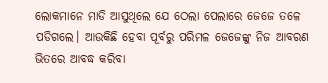ଲୋକମାନେ ମାଡି ଆସୁଥିଲେ ଯେ ଠେଲା ପେଲାରେ ଜେଜେ ତଳେ ପଡିଗଲେ। ଆଉକିଛି ହେବା ପୂର୍ବରୁ ପରିମଳ ଜେଜେଙ୍କୁ ନିଜ ଆବରଣ ଭିତରେ ଆବଦ୍ଧ କରିବା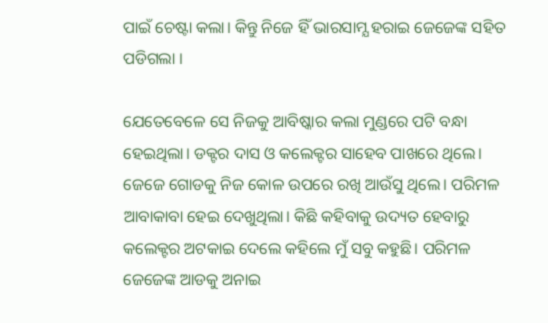ପାଇଁ ଚେଷ୍ଟା କଲା। କିନ୍ତୁ ନିଜେ ହିଁ ଭାରସାମ୍ଯ ହରାଇ ଜେଜେଙ୍କ ସହିତ ପଡିଗଲା ।

ଯେତେବେଳେ ସେ ନିଜକୁ ଆବିଷ୍କାର କଲା ମୁଣ୍ଡରେ ପଟି ବନ୍ଧା ହେଇଥିଲା। ଡକ୍ଟର ଦାସ ଓ କଲେକ୍ଟର ସାହେବ ପାଖରେ ଥିଲେ। ଜେଜେ ଗୋଡକୁ ନିଜ କୋଳ ଉପରେ ରଖି ଆଉଁସୁ ଥିଲେ। ପରିମଳ ଆବାକାବା ହେଇ ଦେଖୁଥିଲା। କିଛି କହିବାକୁ ଉଦ୍ୟତ ହେବାରୁ କଲେକ୍ଟର ଅଟକାଇ ଦେଲେ କହିଲେ ମୁଁ ସବୁ କହୁଛି। ପରିମଳ ଜେଜେଙ୍କ ଆଡକୁ ଅନାଇ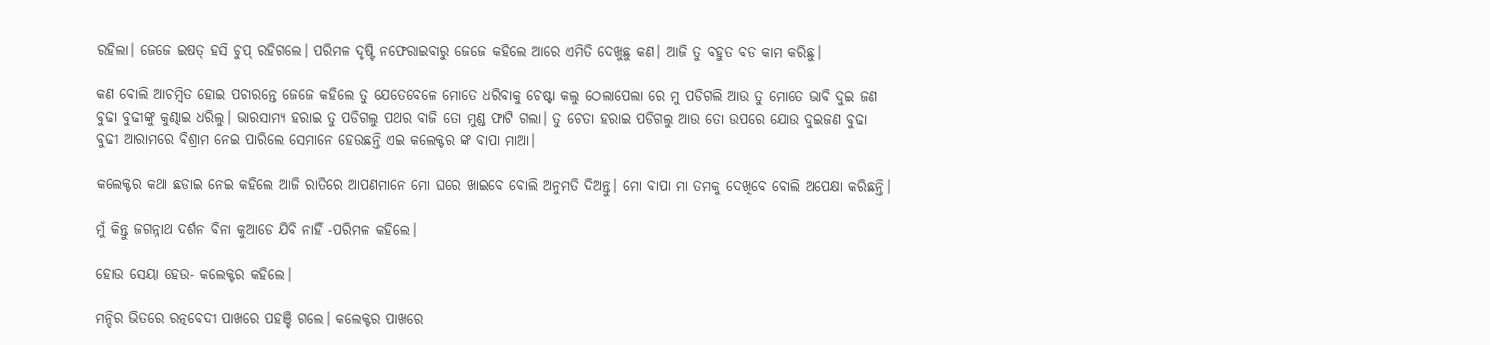ରହିଲା। ଜେଜେ ଇଷତ୍ ହସି ଚୁପ୍ ରହିଗଲେ। ପରିମଳ ଦୃଷ୍ଟି ନଫେରାଇବାରୁ ଜେଜେ କହିଲେ ଆରେ ଏମିତି ଦେଖୁଛୁ କଣ। ଆଜି ତୁ ବହୁତ ବଡ କାମ କରିଛୁ।

କଣ ବୋଲି ଆଚମ୍ବିତ ହୋଇ ପଚାରନ୍ତେ ଜେଜେ କହିଲେ ତୁ ଯେତେବେଳେ ମୋତେ ଧରିବାକୁ ଚେଷ୍ଟା କଲୁ ଠେଲାପେଲା ରେ ମୁ ପଡିଗଲି ଆଉ ତୁ ମୋତେ ଭାବି ଦୁଇ ଜଣ ବୁଢା ବୁଢୀଙ୍କୁ କୁଣ୍ଢାଇ ଧରିଲୁ। ଭାରସାମ୍ଯ ହରାଇ ତୁ ପଡିଗଲୁ ପଥର ବାଜି ତୋ ମୁଣ୍ଡ ଫାଟି ଗଲା। ତୁ ଚେତା ହରାଇ ପଡିଗଲୁ ଆଉ ତୋ ଉପରେ ଯୋଉ ଦୁଇଜଣ ବୁଢା ବୁଢୀ ଆରାମରେ ବିଶ୍ରାମ ନେଇ ପାରିଲେ ସେମାନେ ହେଉଛନ୍ତି ଏଇ କଲେକ୍ଟର ଙ୍କ ବାପା ମାଆ।

କଲେକ୍ଟର କଥା ଛଡାଇ ନେଇ କହିଲେ ଆଜି ରାତିରେ ଆପଣମାନେ ମୋ ଘରେ ଖାଇବେ ବୋଲି ଅନୁମତି ଦିଅନ୍ତୁ। ମୋ ବାପା ମା ତମକୁ ଦେଖିବେ ବୋଲି ଅପେକ୍ଷା କରିଛନ୍ତି।

ମୁଁ କିନ୍ତୁ ଜଗନ୍ନାଥ ଦର୍ଶନ ବିନା କୁଆଡେ ଯିବି ନାହିଁ -ପରିମଳ କହିଲେ।

ହୋଉ ସେୟା ହେଉ- କଲେକ୍ଟର କହିଲେ।

ମନ୍ଦିର ଭିତରେ ରତ୍ନବେଦୀ ପାଖରେ ପହଞ୍ଚି ଗଲେ। କଲେକ୍ଟର ପାଖରେ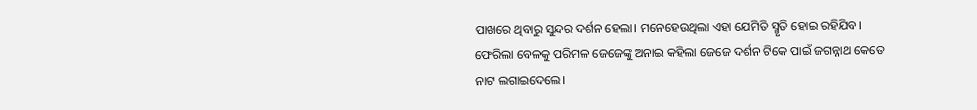ପାଖରେ ଥିବାରୁ ସୁନ୍ଦର ଦର୍ଶନ ହେଲା। ମନେହେଉଥିଲା ଏହା ଯେମିତି ସ୍ମୃତି ହୋଇ ରହିଯିବ। ଫେରିଲା ବେଳକୁ ପରିମଳ ଜେଜେଙ୍କୁ ଅନାଇ କହିଲା ଜେଜେ ଦର୍ଶନ ଟିକେ ପାଇଁ ଜଗନ୍ନାଥ କେତେ ନାଟ ଲଗାଇଦେଲେ।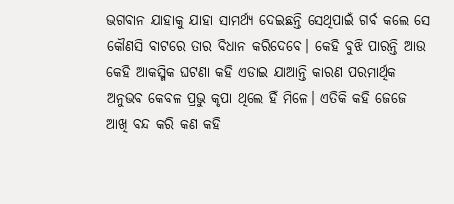ଭଗବାନ ଯାହାକୁ ଯାହା ସାମର୍ଥ୍ୟ ଦେଇଛନ୍ତି ସେଥିପାଇଁ ଗର୍ବ କଲେ ସେ କୌଣସି ବାଟରେ ତାର ବିଧାନ କରିଦେବେ। କେହି ବୁଝି ପାରନ୍ତି ଆଉ କେହି ଆକସ୍ମିକ ଘଟଣା କହି ଏଡାଇ ଯାଆନ୍ତି କାରଣ ପରମାର୍ଥିକ ଅନୁଭବ କେବଳ ପ୍ରଭୁ କୃପା ଥିଲେ ହିଁ ମିଳେ। ଏତିକି କହି ଜେଜେ ଆଖି ବନ୍ଦ କରି କଣ କହି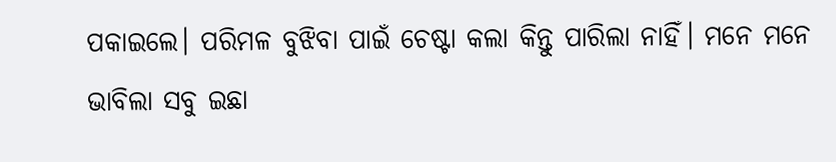ପକାଇଲେ। ପରିମଳ ବୁଝିବା ପାଇଁ ଚେଷ୍ଟା କଲା କିନ୍ତୁ ପାରିଲା ନାହିଁ। ମନେ ମନେ ଭାବିଲା ସବୁ ଇଛା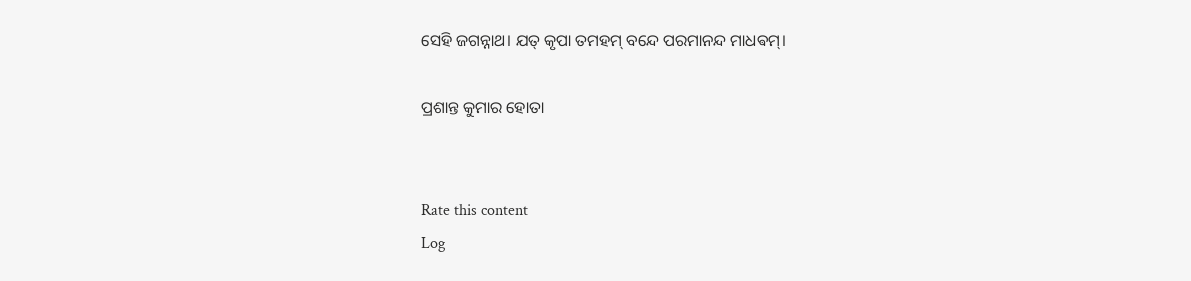ସେହି ଜଗନ୍ନାଥ। ଯତ୍ କୃପା ତମହମ୍ ବନ୍ଦେ ପରମାନନ୍ଦ ମାଧଵମ୍।

ପ୍ରଶାନ୍ତ କୁମାର ହୋତା


Rate this content
Log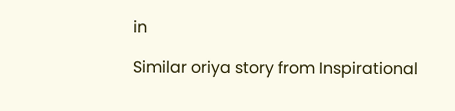in

Similar oriya story from Inspirational